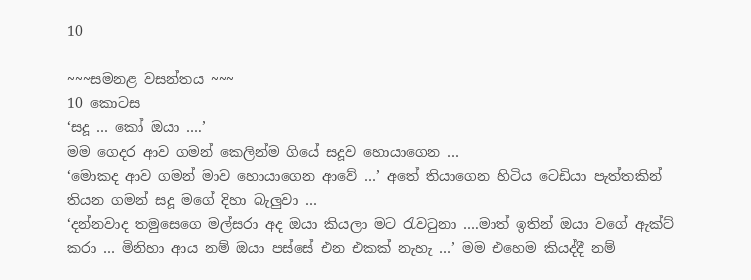10

~~~සමනළ වසන්තය ~~~
10 කොටස
‘සදූ … කෝ ඔයා ….’
මම ගෙදර ආව ගමන් කෙලින්ම ගියේ සදූව හොයාගෙන …
‘මොකද ආව ගමන් මාව හොයාගෙන ආවේ …’ අතේ තියාගෙන හිටිය ටෙඩියා පැත්තකින් තියන ගමන් සදූ මගේ දිහා බැලුවා …
‘දන්නවාද තමුසෙගෙ මල්සරා අද ඔයා කියලා මට රැවටුනා ….මාත් ඉතින් ඔයා වගේ ඇක්ට් කරා … මිනිහා ආය නම් ඔයා පස්සේ එන එකක් නැහැ …’ මම එහෙම කියද්දී නම්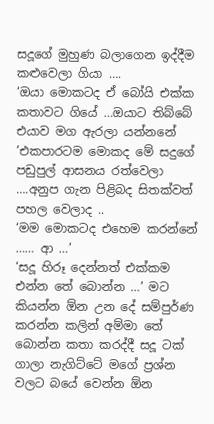සදූගේ මුහුණ බලාගෙන ඉද්දීම කළුවෙලා ගියා ….
‘ඔයා මොකටද ඒ බෝයි එක්ක කතාවට ගියේ …ඔයාට තිබ්බේ එයාව මග ඇරලා යන්නනේ ’එකපාරටම මොකද මේ සදුගේ පඩුපුල් ආසනය රත්වෙලා ….අනුප ගැන පිළිබද සිතක්වත් පහල වෙලාද ..
‘මම මොකටද එහෙම කරන්නේ …… ආ …’
‘සදූ හිරූ දෙන්නත් එක්කම එන්න තේ බොන්න …’ මට කියන්න ඕන උන දේ සම්පුර්ණ කරන්න කලින් අම්මා තේ බොන්න කතා කරද්දී සදූ ටක් ගාලා නැගිට්ටේ මගේ ප්‍රශ්න වලට බයේ වෙන්න ඕන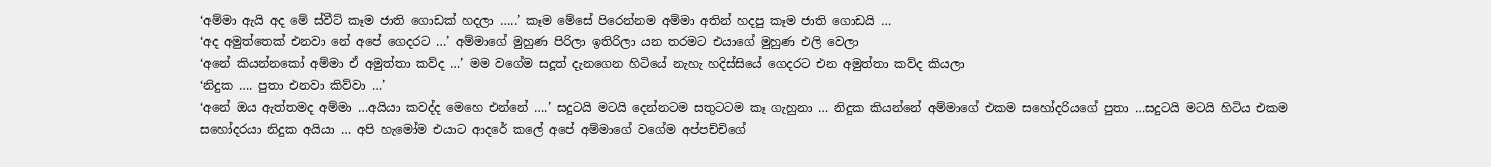‘අම්මා ඇයි අද මේ ස්වීට් කෑම ජාති ගොඩක් හදලා …..’ කෑම මේසේ පිරෙන්නම අම්මා අතින් හදපු කෑම ජාති ගොඩයි …
‘අද අමුත්තෙක් එනවා නේ අපේ ගෙදරට …’ අම්මාගේ මුහුණ පිරිලා ඉතිරිලා යන තරමට එයාගේ මුහුණ එලි වෙලා
‘අනේ කියන්නකෝ අම්මා ඒ අමුත්තා කව්ද …’ මම වගේම සදූත් දැනගෙන හිටියේ නැහැ හදිස්සියේ ගෙදරට එන අමුත්තා කව්ද කියලා
‘නිදුක …. පුතා එනවා කිව්වා …’
‘අනේ ඔය ඇත්තමද අම්මා …අයියා කවද්ද මෙහෙ එන්නේ ….’ සදුටයි මටයි දෙන්නටම සතුටටම කෑ ගැහුනා … නිදුක කියන්නේ අම්මාගේ එකම සහෝදරියගේ පුතා …සදුටයි මටයි හිටිය එකම සහෝදරයා නිදුක අයියා … අපි හැමෝම එයාට ආදරේ කලේ අපේ අම්මාගේ වගේම අප්පච්චිගේ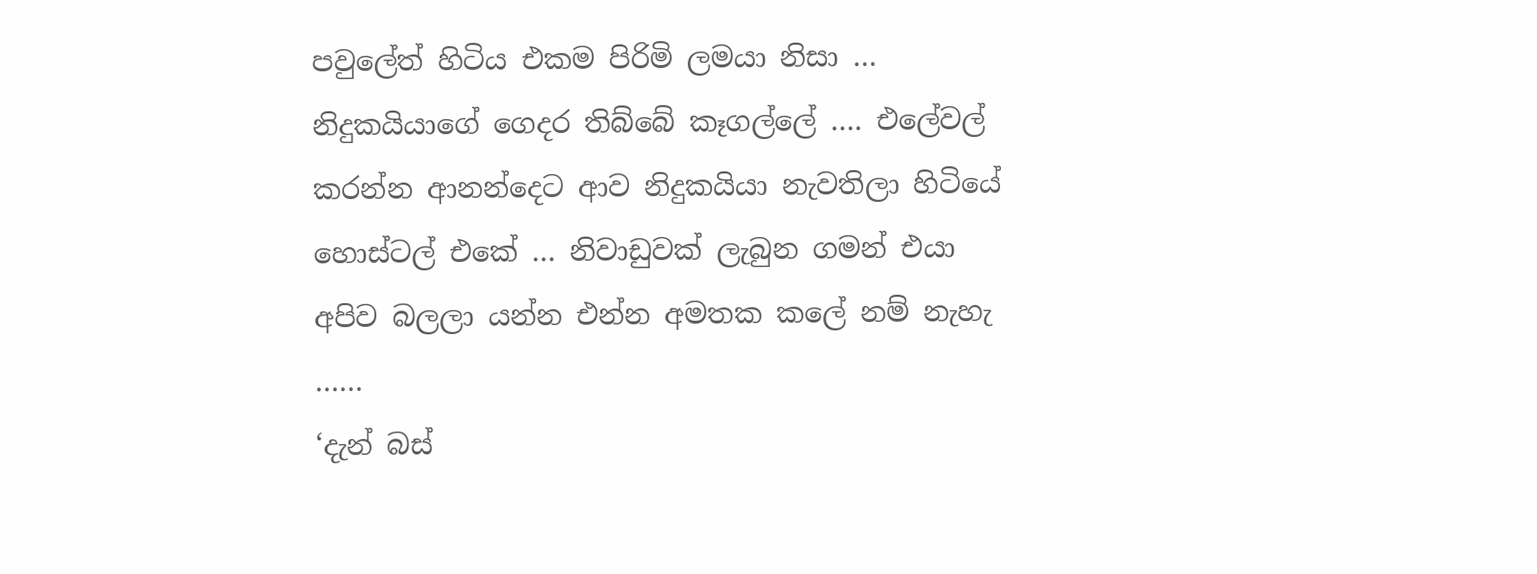පවුලේත් හිටිය එකම පිරිමි ලමයා නිසා …
නිදුකයියාගේ ගෙදර තිබ්බේ කෑගල්ලේ …. එලේවල් කරන්න ආනන්දෙට ආව නිදුකයියා නැවතිලා හිටියේ හොස්ටල් එකේ … නිවාඩුවක් ලැබුන ගමන් එයා අපිව බලලා යන්න එන්න අමතක කලේ නම් නැහැ ……
‘දැන් බස්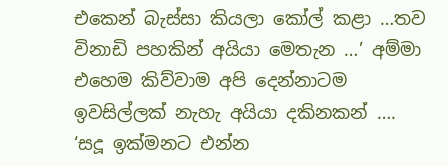එකෙන් බැස්සා කියලා කෝල් කළා …තව විනාඩි පහකින් අයියා මෙතැන …’ අම්මා එහෙම කිව්වාම අපි දෙන්නාටම ඉවසිල්ලක් නැහැ අයියා දකිනකන් ….
‘සදූ ඉක්මනට එන්න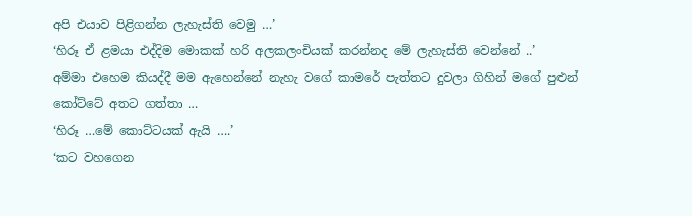අපි එයාව පිළිගන්න ලැහැස්ති වෙමු …’
‘හිරූ ඒ ළමයා එද්දිම මොකක් හරි අලකලංචියක් කරන්නද මේ ලැහැස්ති වෙන්නේ ..’
අම්මා එහෙම කියද්දී මම ඇහෙන්නේ නැහැ වගේ කාමරේ පැත්තට දුවලා ගිහින් මගේ පුළුන් කෝට්ටේ අතට ගත්තා …
‘හිරූ …මේ කොට්ටයක් ඇයි ….’
‘කට වහගෙන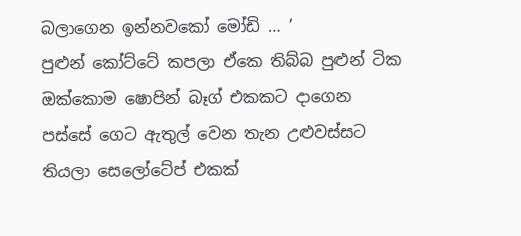බලාගෙන ඉන්නවකෝ මෝඩි … ’
පුළුන් කෝට්ටේ කපලා ඒකෙ තිබ්බ පුළුන් ටික ඔක්කොම ෂොපින් බෑග් එකකට දාගෙන පස්සේ ගෙට ඇතුල් වෙන තැන උළුවස්සට තියලා සෙලෝටේප් එකක්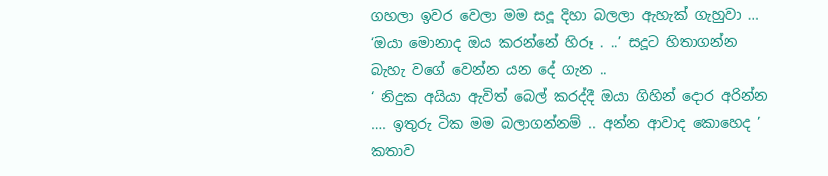ගහලා ඉවර වෙලා මම සදූ දිහා බලලා ඇහැක් ගැහුවා …
‘ඔයා මොනාද ඔය කරන්නේ හිරූ . ..’ සදූට හිතාගන්න බැහැ වගේ වෙන්න යන දේ ගැන ..
‘ නිදුක අයියා ඇවිත් බෙල් කරද්දී ඔයා ගිහින් දොර අරින්න …. ඉතුරු ටික මම බලාගන්නම් .. අන්න ආවාද කොහෙද ’ කතාව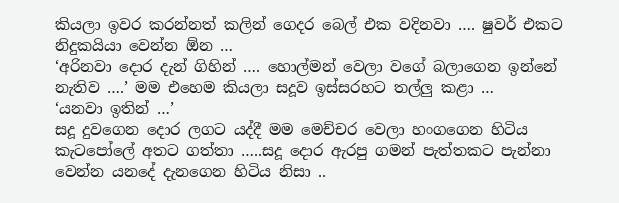කියලා ඉවර කරන්නත් කලින් ගෙදර බෙල් එක වදිනවා …. ෂුවර් එකට නිදුකයියා වෙන්න ඕන …
‘අරිනවා දොර දැන් ගිහින් …. හොල්මන් වෙලා වගේ බලාගෙන ඉන්නේ නැතිව ….’ මම එහෙම කියලා සදූව ඉස්සරහට තල්ලු කළා …
‘යනවා ඉතින් …’
සදූ දුවගෙන දොර ලගට යද්දී මම මෙච්චර වෙලා හංගගෙන හිටිය කැටපෝලේ අතට ගත්තා …..සදූ දොර ඇරපු ගමන් පැත්තකට පැන්නා වෙන්න යනදේ දැනගෙන හිටිය නිසා ..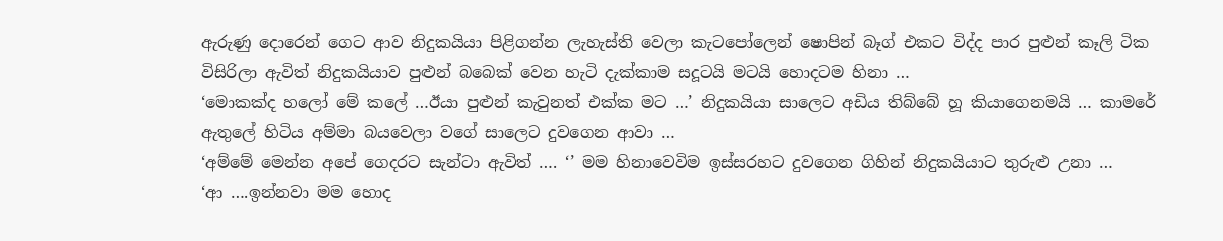ඇරුණු දොරෙන් ගෙට ආව නිදුකයියා පිළිගන්න ලැහැස්ති වෙලා කැටපෝලෙන් ෂොපින් බෑග් එකට විද්ද පාර පුළුන් කෑලි ටික විසිරිලා ඇවිත් නිදුකයියාව පුළුන් බබෙක් වෙන හැටි දැක්කාම සදූටයි මටයි හොදටම හිනා …
‘මොකක්ද හලෝ මේ කලේ …ඊයා පුළුන් කැවුනත් එක්ක මට …’ නිදුකයියා සාලෙට අඩිය තිබ්බේ හූ කියාගෙනමයි … කාමරේ ඇතුලේ හිටිය අම්මා බයවෙලා වගේ සාලෙට දුවගෙන ආවා …
‘අම්මේ මෙන්න අපේ ගෙදරට සැන්ටා ඇවිත් …. ‘’ මම හිනාවෙවිම ඉස්සරහට දුවගෙන ගිහින් නිදුකයියාට තුරුළු උනා …
‘ආ ….ඉන්නවා මම හොද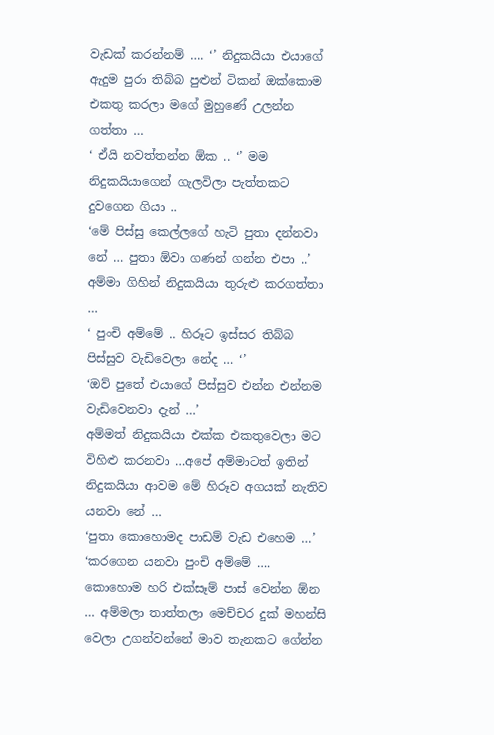වැඩක් කරන්නම් …. ‘’ නිදුකයියා එයාගේ ඇදුම පුරා තිබ්බ පුළුන් ටිකන් ඔක්කොම එකතු කරලා මගේ මුහුණේ උලන්න ගත්තා …
‘ ඒයි නවත්තන්න ඕක .. ‘’ මම නිදුකයියාගෙන් ගැලවිලා පැත්තකට දුවගෙන ගියා ..
‘මේ පිස්සු කෙල්ලගේ හැටි පුතා දන්නවා නේ … පුතා ඕවා ගණන් ගන්න එපා ..’
අම්මා ගිහින් නිදුකයියා තුරුළු කරගත්තා …
‘ පුංචි අම්මේ .. හිරූට ඉස්සර තිබ්බ පිස්සුව වැඩිවෙලා නේද … ‘’
‘ඔව් පුතේ එයාගේ පිස්සුව එන්න එන්නම වැඩිවෙනවා දැන් …’
අම්මත් නිදුකයියා එක්ක එකතුවෙලා මට විහිළු කරනවා …අපේ අම්මාටත් ඉතින් නිදුකයියා ආවම මේ හිරූව අගයක් නැතිව යනවා නේ …
‘පුතා කොහොමද පාඩම් වැඩ එහෙම …’
‘කරගෙන යනවා පුංචි අම්මේ …. කොහොම හරි එක්සෑම් පාස් වෙන්න ඕන … අම්මලා තාත්තලා මෙච්චර දුක් මහන්සි වෙලා උගන්වන්නේ මාව තැනකට ගේන්න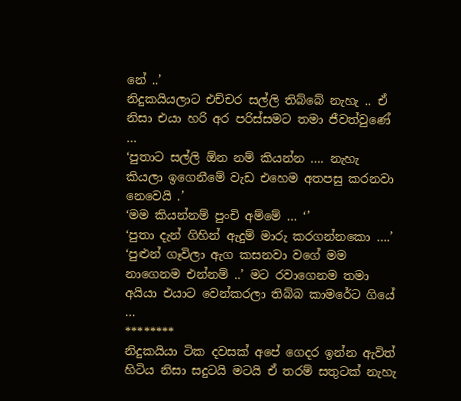නේ ..’
නිදුකයියලාට එච්චර සල්ලි තිබ්බේ නැහැ .. ඒ නිසා එයා හරි අර පරිස්සමට තමා ජීවත්වුණේ …
‘පුතාට සල්ලි ඕන නම් කියන්න …. නැහැ කියලා ඉගෙනීමේ වැඩ එහෙම අතපසු කරනවා නෙවෙයි .’
‘මම කියන්නම් පුංචි අම්මේ … ‘’
‘පුතා දැන් ගිහින් ඇදුම් මාරු කරගන්නකො ….’
‘පුළුන් ගෑවිලා ඇග කසනවා වගේ මම නාගෙනම එන්නම් ..’ මට රවාගෙනම තමා අයියා එයාට වෙන්කරලා තිබ්බ කාමරේට ගියේ …
********
නිදුකයියා ටික දවසක් අපේ ගෙදර ඉන්න ඇවිත් හිටිය නිසා සදුටයි මටයි ඒ තරම් සතුටක් නැහැ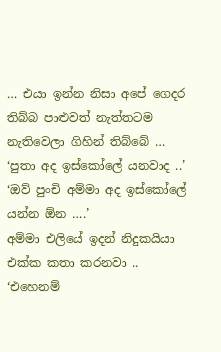… එයා ඉන්න නිසා අපේ ගෙදර තිබ්බ පාළුවත් නැත්තටම නැතිවෙලා ගිහින් තිබ්බේ …
‘පුතා අද ඉස්කෝලේ යනවාද ..’
‘ඔව් පුංචි අම්මා අද ඉස්කෝලේ යන්න ඕන ….’
අම්මා එලියේ ඉදන් නිදුකයියා එක්ක කතා කරනවා ..
‘එහෙනම්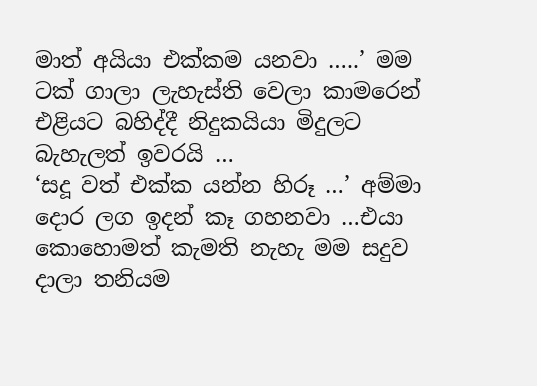මාත් අයියා එක්කම යනවා …..’ මම ටක් ගාලා ලැහැස්ති වෙලා කාමරෙන් එළියට බහිද්දී නිදුකයියා මිදුලට බැහැලත් ඉවරයි …
‘සදූ වත් එක්ක යන්න හිරූ …’ අම්මා දොර ලග ඉදන් කෑ ගහනවා …එයා කොහොමත් කැමති නැහැ මම සදුව දාලා තනියම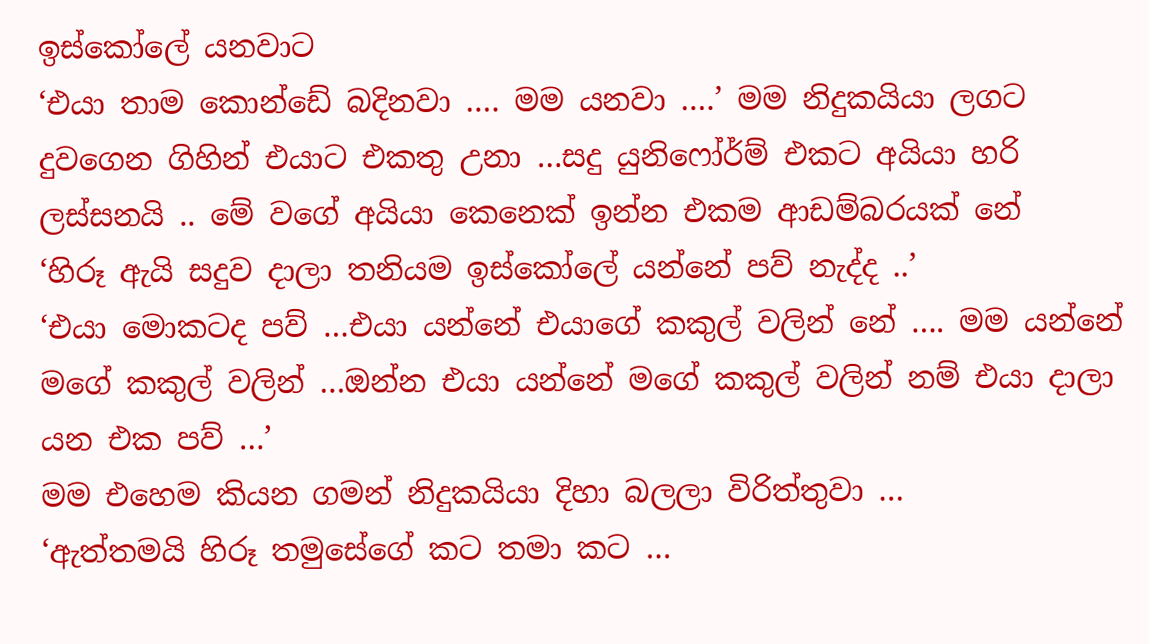ඉස්කෝලේ යනවාට
‘එයා තාම කොන්ඩේ බදිනවා …. මම යනවා ….’ මම නිදුකයියා ලගට දුවගෙන ගිහින් එයාට එකතු උනා …සදු යුනිෆෝර්ම් එකට අයියා හරි ලස්සනයි .. මේ වගේ අයියා කෙනෙක් ඉන්න එකම ආඩම්බරයක් නේ
‘හිරූ ඇයි සදුව දාලා තනියම ඉස්කෝලේ යන්නේ පව් නැද්ද ..’
‘එයා මොකටද පව් …එයා යන්නේ එයාගේ කකුල් වලින් නේ …. මම යන්නේ මගේ කකුල් වලින් …ඔන්න එයා යන්නේ මගේ කකුල් වලින් නම් එයා දාලා යන එක පව් …’
මම එහෙම කියන ගමන් නිදුකයියා දිහා බලලා විරිත්තුවා …
‘ඇත්තමයි හිරූ තමුසේගේ කට තමා කට …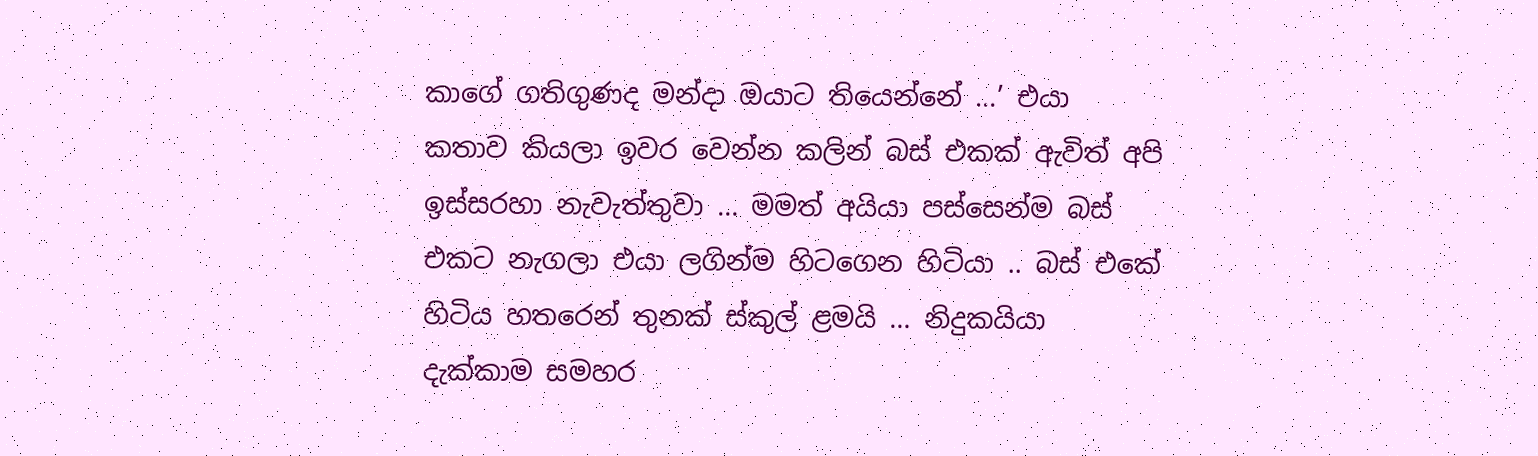කාගේ ගතිගුණද මන්දා ඔයාට තියෙන්නේ …’ එයා කතාව කියලා ඉවර වෙන්න කලින් බස් එකක් ඇවිත් අපි ඉස්සරහා නැවැත්තුවා … මමත් අයියා පස්සෙන්ම බස් එකට නැගලා එයා ලගින්ම හිටගෙන හිටියා .. බස් එකේ හිටිය හතරෙන් තුනක් ස්කුල් ළමයි … නිදුකයියා දැක්කාම සමහර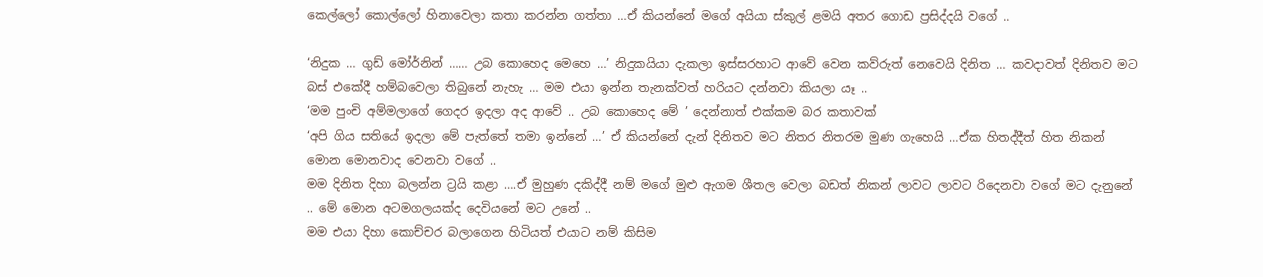කෙල්ලෝ කොල්ලෝ හිනාවෙලා කතා කරන්න ගත්තා …ඒ කියන්නේ මගේ අයියා ස්කුල් ළමයි අතර ගොඩ ප්‍රසිද්දයි වගේ ..

‘නිදුක … ගුඩ් මෝර්නින් …… උබ කොහෙද මෙහෙ …’ නිදුකයියා දැකලා ඉස්සරහාට ආවේ වෙන කව්රුත් නෙවෙයි දිනිත … කවදාවත් දිනිතව මට බස් එකේදී හම්බවෙලා තිබුනේ නැහැ … මම එයා ඉන්න තැනක්වත් හරියට දන්නවා කියලා යෑ ..
‘මම පුංචි අම්මලාගේ ගෙදර ඉදලා අද ආවේ .. උබ කොහෙද මේ ’ දෙන්නාත් එක්කම බර කතාවක්
‘අපි ගිය සතියේ ඉදලා මේ පැත්තේ තමා ඉන්නේ …’ ඒ කියන්නේ දැන් දිනිතව මට නිතර නිතරම මුණ ගැහෙයි …ඒක හිතද්දීත් හිත නිකන් මොන මොනවාද වෙනවා වගේ ..
මම දිනිත දිහා බලන්න ට්‍රයි කළා ….ඒ මුහුණ දකිද්දී නම් මගේ මුළු ඇගම ශීතල වෙලා බඩත් නිකන් ලාවට ලාවට රිදෙනවා වගේ මට දැනුනේ .. මේ මොන අටමගලයක්ද දෙවියනේ මට උනේ ..
මම එයා දිහා කොච්චර බලාගෙන හිටියත් එයාට නම් කිසිම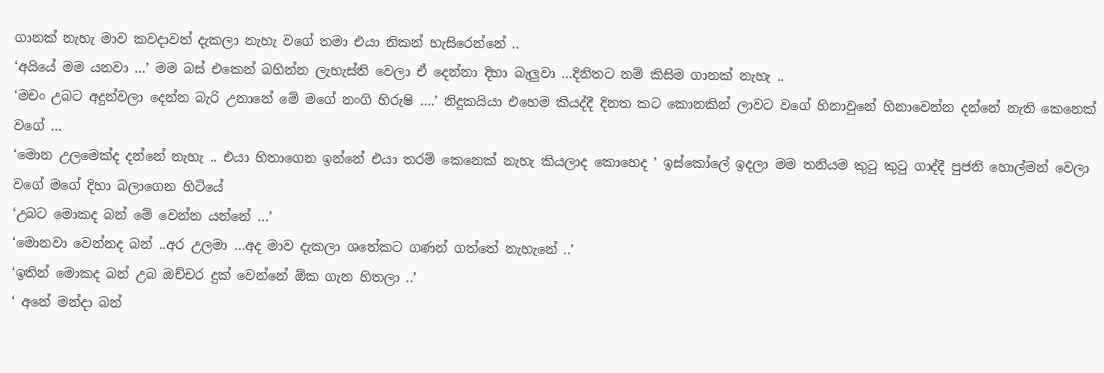ගානක් නැහැ මාව කවදාවත් දැකලා නැහැ වගේ තමා එයා නිකන් හැසිරෙන්නේ ..
‘අයියේ මම යනවා …’ මම බස් එකෙන් බහින්න ලැහැස්ති වෙලා ඒ දෙන්නා දිහා බැලුවා …දිනිතට නම් කිසිම ගානක් නැහැ ..
‘මචං උබට අදුන්වලා දෙන්න බැරි උනානේ මේ මගේ නංගි හිරුෂි ….’ නිදුකයියා එහෙම කියද්දී දිනත කට කොනකින් ලාවට වගේ හිනාවුනේ හිනාවෙන්න දන්නේ නැති කෙනෙක් වගේ …
‘මොන උලමෙක්ද දන්නේ නැහැ .. එයා හිතාගෙන ඉන්නේ එයා තරම් කෙනෙක් නැහැ කියලාද කොහෙද ’ ඉස්කෝලේ ඉදලා මම තනියම කුටු කුටු ගාද්දී පුජනි හොල්මන් වෙලා වගේ මගේ දිහා බලාගෙන හිටියේ
‘උබට මොකද බන් මේ වෙන්න යන්නේ …’
‘මොනවා වෙන්නද බන් ..අර උලමා …අද මාව දැකලා ශතේකට ගණන් ගත්තේ නැහැනේ ..’
‘ඉතින් මොකද බන් උබ ඔච්චර දුක් වෙන්නේ ඕක ගැන හිතලා ..’
‘ අනේ මන්දා බන්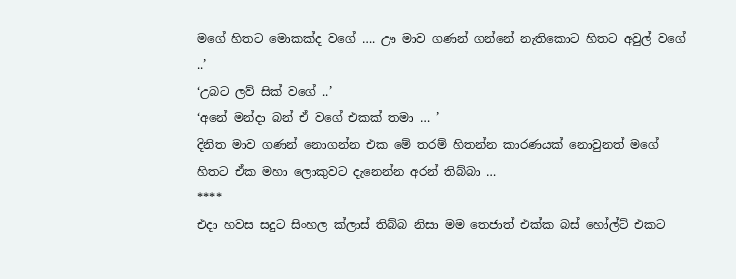මගේ හිතට මොකක්ද වගේ …. ඌ මාව ගණන් ගන්නේ නැතිකොට හිතට අවුල් වගේ ..’
‘උබට ලව් සික් වගේ ..’
‘අනේ මන්දා බන් ඒ වගේ එකක් තමා … ’
දිනිත මාව ගණන් නොගන්න එක මේ තරම් හිතන්න කාරණයක් නොවුනත් මගේ හිතට ඒක මහා ලොකුවට දැනෙන්න අරන් තිබ්බා …
****
එදා හවස සදුට සිංහල ක්ලාස් තිබ්බ නිසා මම තෙජාත් එක්ක බස් හෝල්ට් එකට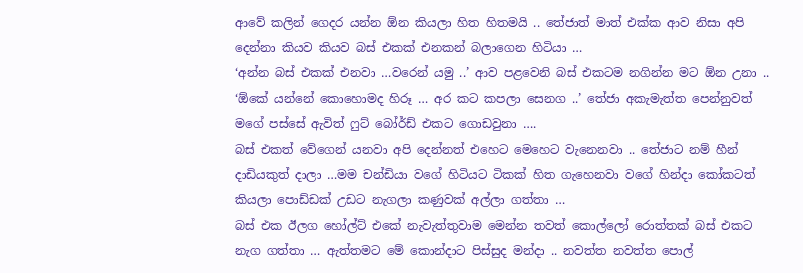ආවේ කලින් ගෙදර යන්න ඕන කියලා හිත හිතමයි .. තේජාත් මාත් එක්ක ආව නිසා අපි දෙන්නා කියව කියව බස් එකක් එනකන් බලාගෙන හිටියා …
‘අන්න බස් එකක් එනවා …වරෙන් යමු ..’ ආව පළවෙනි බස් එකටම නගින්න මට ඕන උනා ..
‘ඕකේ යන්නේ කොහොමද හිරූ … අර කට කපලා සෙනග ..’ තේජා අකැමැත්ත පෙන්නුවත් මගේ පස්සේ ඇවිත් ෆුට් බෝර්ඩ් එකට ගොඩවුනා ….
බස් එකත් වේගෙන් යනවා අපි දෙන්නත් එහෙට මෙහෙට වැනෙනවා .. තේජාට නම් හීන් දාඩියකුත් දාලා …මම චන්ඩියා වගේ හිටියට ටිකක් හිත ගැහෙනවා වගේ හින්දා කෝකටත් කියලා පොඩ්ඩක් උඩට නැගලා කණුවක් අල්ලා ගත්තා …
බස් එක ඊලග හෝල්ට් එකේ නැවැත්තුවාම මෙන්න තවත් කොල්ලෝ රොත්තක් බස් එකට නැග ගත්තා … ඇත්තමට මේ කොන්දාට පිස්සුද මන්දා .. නවත්ත නවත්ත පොල්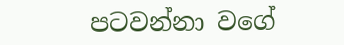පටවන්නා වගේ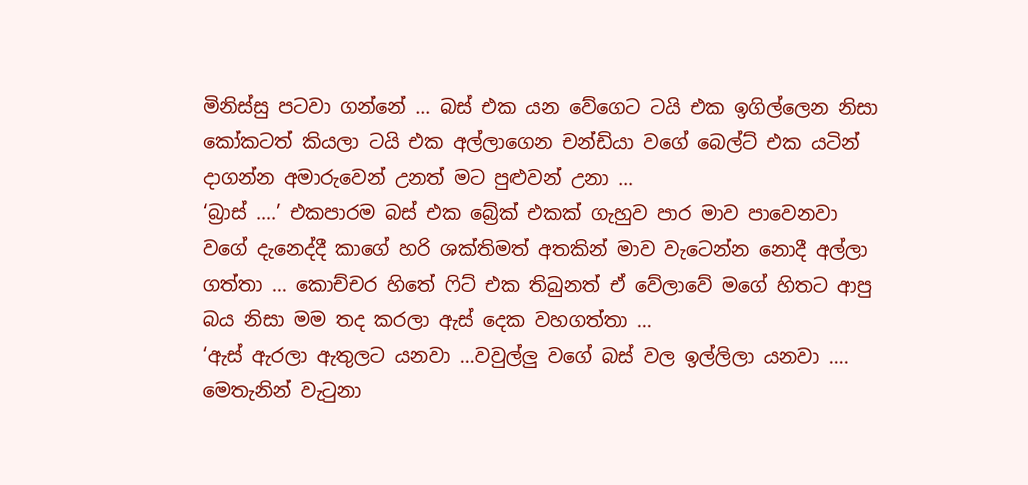මිනිස්සු පටවා ගන්නේ … බස් එක යන වේගෙට ටයි එක ඉගිල්ලෙන නිසා කෝකටත් කියලා ටයි එක අල්ලාගෙන චන්ඩියා වගේ බෙල්ට් එක යටින් දාගන්න අමාරුවෙන් උනත් මට පුළුවන් උනා …
‘බ්‍රාස් ….’ එකපාරම බස් එක බ්‍රේක් එකක් ගැහුව පාර මාව පාවෙනවා වගේ දැනෙද්දී කාගේ හරි ශක්තිමත් අතකින් මාව වැටෙන්න නොදී අල්ලා ගත්තා … කොච්චර හිතේ ෆිට් එක තිබුනත් ඒ වේලාවේ මගේ හිතට ආපු බය නිසා මම තද කරලා ඇස් දෙක වහගත්තා …
‘ඇස් ඇරලා ඇතුලට යනවා …වවුල්ලු වගේ බස් වල ඉල්ලිලා යනවා …. මෙතැනින් වැටුනා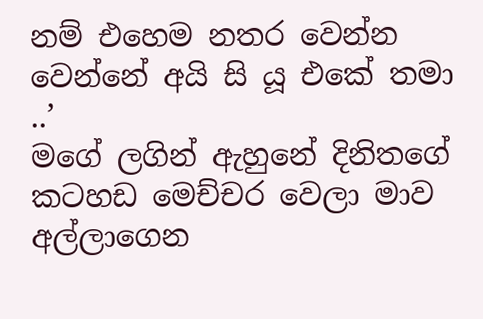නම් එහෙම නතර වෙන්න වෙන්නේ අයි සි යූ එකේ තමා ..’
මගේ ලගින් ඇහුනේ දිනිතගේ කටහඩ මෙච්චර වෙලා මාව අල්ලාගෙන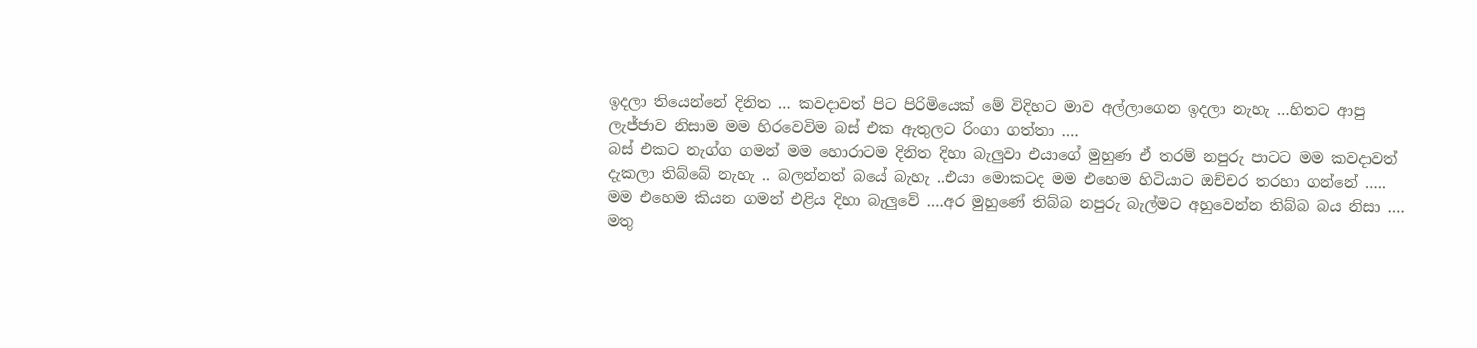ඉදලා තියෙන්නේ දිනිත … කවදාවත් පිට පිරිමියෙක් මේ විදිහට මාව අල්ලාගෙන ඉදලා නැහැ …හිතට ආපු ලැජ්ජාව නිසාම මම හිරවෙවිම බස් එක ඇතුලට රිංගා ගත්තා ….
බස් එකට නැග්ග ගමන් මම හොරාටම දිනිත දිහා බැලුවා එයාගේ මුහුණ ඒ තරම් නපුරු පාටට මම කවදාවත් දැකලා තිබ්බේ නැහැ .. බලන්නත් බයේ බැහැ ..එයා මොකටද මම එහෙම හිටියාට ඔච්චර තරහා ගන්නේ ….. මම එහෙම කියන ගමන් එළිය දිහා බැලුවේ ….අර මුහුණේ තිබ්බ නපුරු බැල්මට අහුවෙන්න තිබ්බ බය නිසා ….
මතු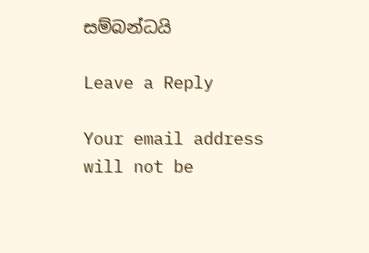සම්බන්ධයි

Leave a Reply

Your email address will not be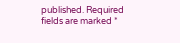published. Required fields are marked *